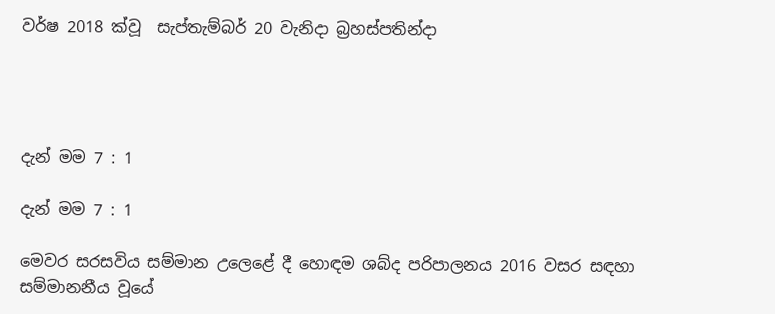වර්ෂ 2018 ක්වූ  සැප්තැම්බර් 20 වැනිදා බ්‍රහස්පතින්දා




දැන් මම 7 : 1

දැන් මම 7 : 1

මෙවර සරසවිය සම්මාන උලෙළේ දී හොඳම ශබ්ද පරිපාලනය 2016 වසර සඳහා සම්මානනීය වූයේ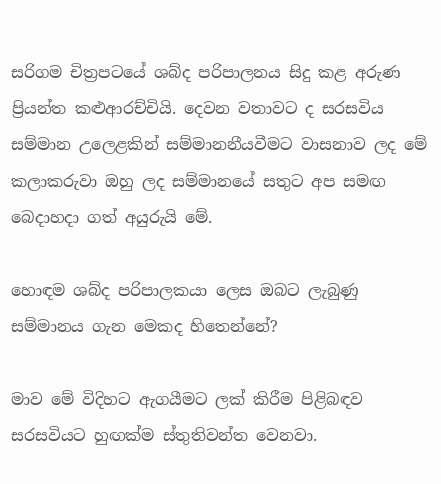සරිගම චිත්‍රපටයේ ශබ්ද පරිපාලනය සිදු කළ අරුණ ප්‍රියන්ත කළුආරච්චියි. දෙවන වතාවට ද සරසවිය සම්මාන උලෙළකින් සම්මානනීයවීමට වාසනාව ලද මේ කලාකරුවා ඔහු ලද සම්මානයේ සතුට අප සමඟ බෙදාහදා ගත් අයුරුයි මේ.

හොඳම ශබ්ද පරිපාලකයා ලෙස ඔබට ලැබුණු සම්මානය ගැන මෙකද හිතෙන්නේ?

මාව මේ විදිහට ඇගයීමට ලක් කිරීම පිළිබඳව සරසවියට හුඟක්ම ස්තුතිවන්ත වෙනවා.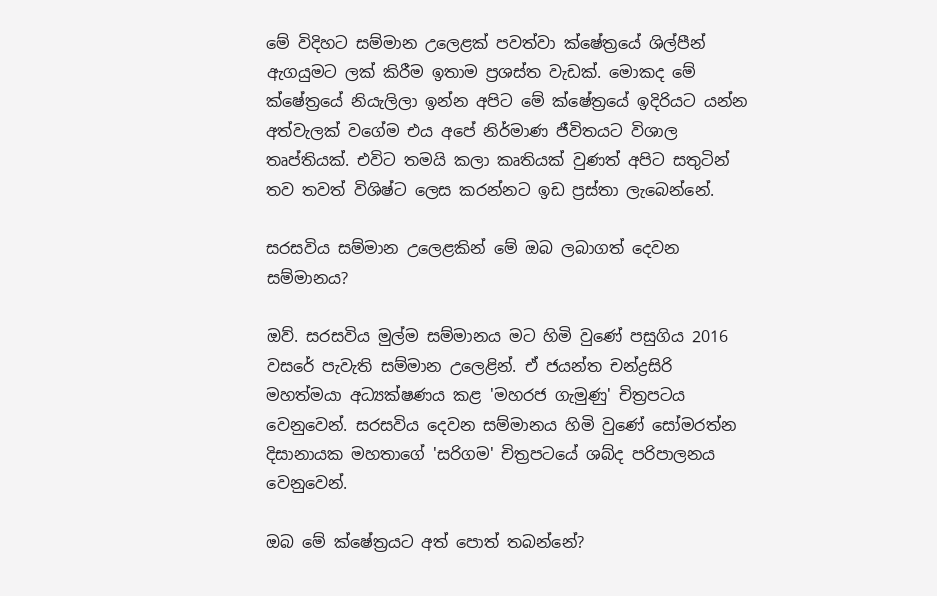මේ විදිහට සම්මාන උලෙළක් පවත්වා ක්ෂේත්‍රයේ ශිල්පීන් ඇගයුමට ලක් කිරීම ඉතාම ප්‍රශස්ත වැඩක්. මොකද මේ ක්ෂේත්‍රයේ නියැලිලා ඉන්න අපිට මේ ක්ෂේත්‍රයේ ඉදිරියට යන්න අත්වැලක් වගේම එය අපේ නිර්මාණ ජීවිතයට විශාල තෘප්තියක්. එවිට තමයි කලා කෘතියක් වුණත් අපිට සතුටින් තව තවත් විශිෂ්ට ලෙස කරන්නට ඉඩ ප්‍රස්තා ලැබෙන්නේ.

සරසවිය සම්මාන උලෙළකින් මේ ඔබ ලබාගත් දෙවන සම්මානය?

ඔව්. සරසවිය මුල්ම සම්මානය මට හිමි වුණේ පසුගිය 2016 වසරේ පැවැති සම්මාන උලෙළින්. ඒ ජයන්ත චන්ද්‍රසිරි මහත්මයා අධ්‍යක්ෂණය කළ 'මහරජ ගැමුණු' චිත්‍රපටය වෙනුවෙන්. සරසවිය දෙවන සම්මානය හිමි වුණේ සෝමරත්න දිසානායක මහතාගේ 'සරිගම' චිත්‍රපටයේ ශබ්ද පරිපාලනය වෙනුවෙන්.

ඔබ මේ ක්ෂේත්‍රයට අත් පොත් තබන්නේ?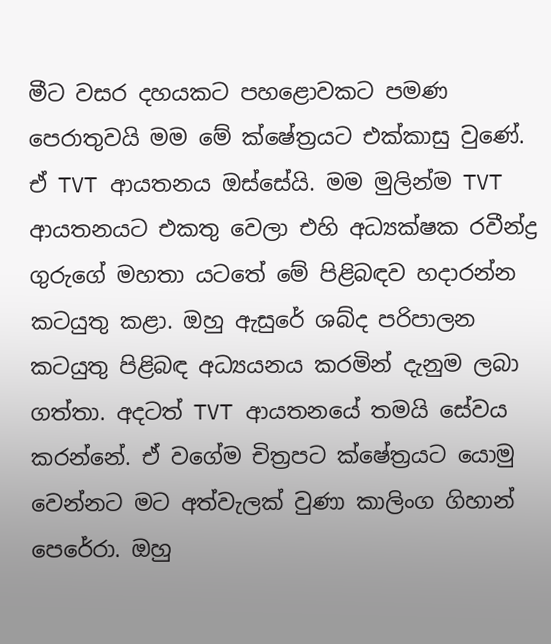මීට වසර දහයකට පහළොවකට පමණ පෙරාතුවයි මම මේ ක්ෂේත්‍රයට එක්කාසු වුණේ. ඒ TVT ආයතනය ඔස්සේයි. මම මුලින්ම TVT ආයතනයට එකතු වෙලා එහි අධ්‍යක්ෂක රවීන්ද්‍ර ගුරුගේ මහතා යටතේ මේ පිළිබඳව හදාරන්න කටයුතු කළා. ඔහු ඇසුරේ ශබ්ද පරිපාලන කටයුතු පිළිබඳ අධ්‍යයනය කරමින් දැනුම ලබා ගත්තා. අදටත් TVT ආයතනයේ තමයි සේවය කරන්නේ. ඒ වගේම චිත්‍රපට ක්ෂේත්‍රයට යොමු වෙන්නට මට අත්වැලක් වුණා කාලිංග ගිහාන් පෙරේරා. ඔහු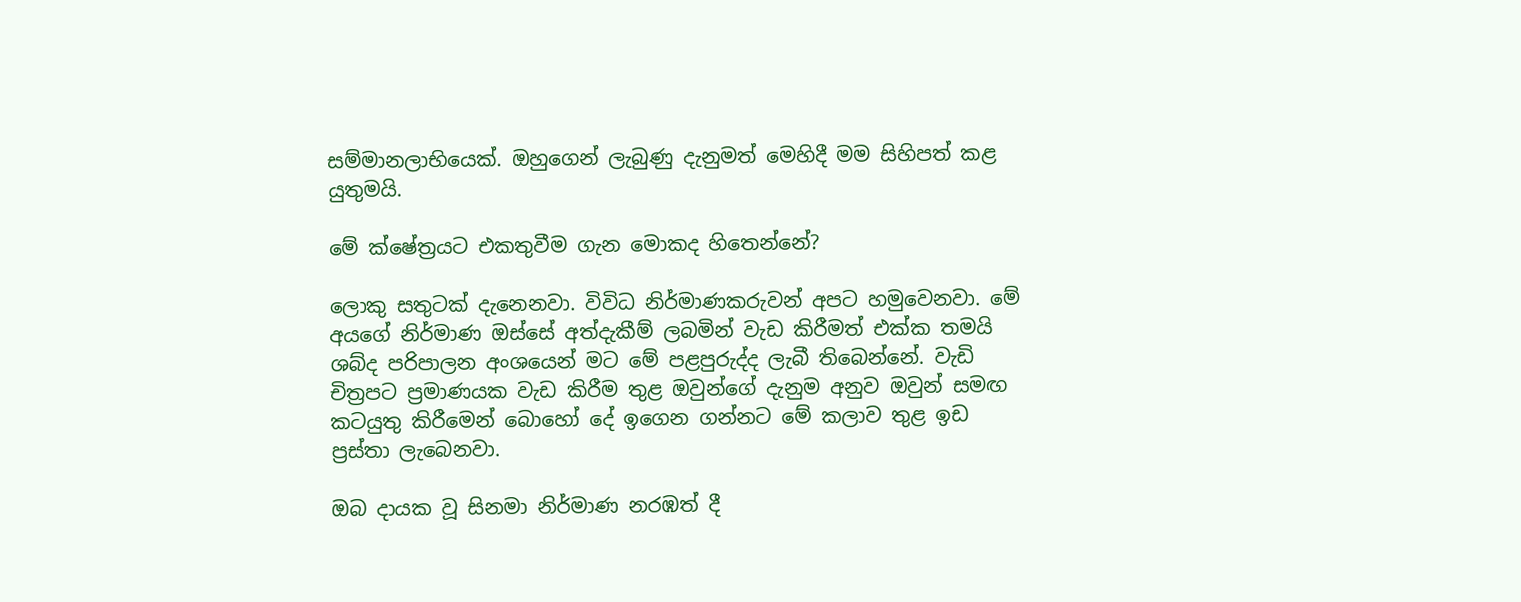සම්මානලාභියෙක්. ඔහුගෙන් ලැබුණු දැනුමත් මෙහිදී මම සිහිපත් කළ යුතුමයි.

මේ ක්ෂේත්‍රයට එකතුවීම ගැන මොකද හිතෙන්නේ?

ලොකු සතුටක් දැනෙනවා. විවිධ නිර්මාණකරුවන් අපට හමුවෙනවා. මේ අයගේ නිර්මාණ ඔස්සේ අත්දැකීම් ලබමින් වැඩ කිරීමත් එක්ක තමයි ශබ්ද පරිපාලන අංශයෙන් මට මේ පළපුරුද්ද ලැබී තිබෙන්නේ. වැඩි චිත්‍රපට ප්‍රමාණයක වැඩ කිරීම තුළ ඔවුන්ගේ දැනුම අනුව ඔවුන් සමඟ කටයුතු කිරීමෙන් බොහෝ දේ ඉගෙන ගන්නට මේ කලාව තුළ ඉඩ ප්‍රස්තා ලැබෙනවා.

ඔබ දායක වූ සිනමා නිර්මාණ නරඹත් දී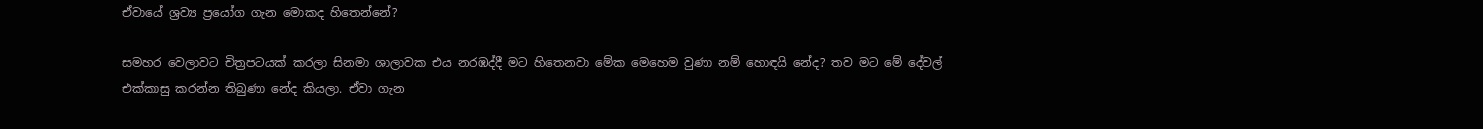ඒවායේ ශ්‍රව්‍ය ප්‍රයෝග ගැන මොකද හිතෙන්නේ?

සමහර වෙලාවට චිත්‍රපටයක් කරලා සිනමා ශාලාවක එය නරඹද්දී මට හිතෙනවා මේක මෙහෙම වුණා නම් හොඳයි නේද? තව මට මේ දේවල් එක්කාසු කරන්න තිබුණා නේද කියලා. ඒවා ගැන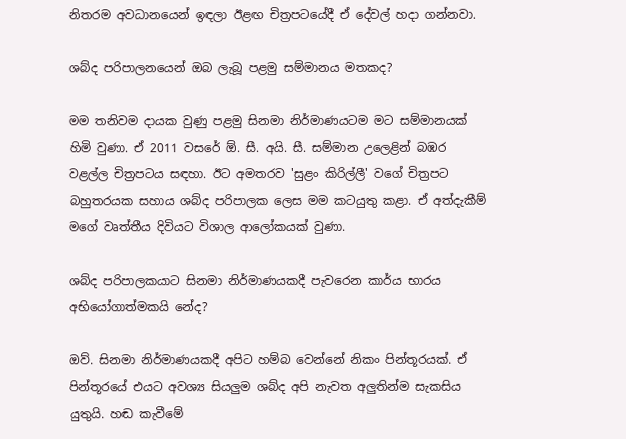නිතරම අවධානයෙන් ඉඳලා ඊළඟ චිත්‍රපටයේදී ඒ දේවල් හදා ගන්නවා.

ශබ්ද පරිපාලනයෙන් ඔබ ලැබූ පළමු සම්මානය මතකද?

මම තනිවම දායක වුණු පළමු සිනමා නිර්මාණයටම මට සම්මානයක් හිමි වුණා. ඒ 2011 වසරේ ඕ. සී. අයි. සී. සම්මාන උලෙළින් බඹර වළල්ල චිත්‍රපටය සඳහා. ඊට අමතරව 'සුළං කිරිල්ලී' වගේ චිත්‍රපට බහුතරයක සහාය ශබ්ද පරිපාලක ලෙස මම කටයුතු කළා. ඒ අත්දැකීම් මගේ වෘත්තීය දිවියට විශාල ආලෝකයක් වුණා.

ශබ්ද පරිපාලකයාට සිනමා නිර්මාණයකදී පැවරෙන කාර්ය භාරය අභියෝගාත්මකයි නේද?

ඔව්. සිනමා නිර්මාණයකදී අපිට හම්බ වෙන්නේ නිකං පින්තූරයක්. ඒ පින්තූරයේ එයට අවශ්‍ය සියලුම ශබ්ද අපි නැවත අලුතින්ම සැකසිය යුතුයි. හඬ කැවීමේ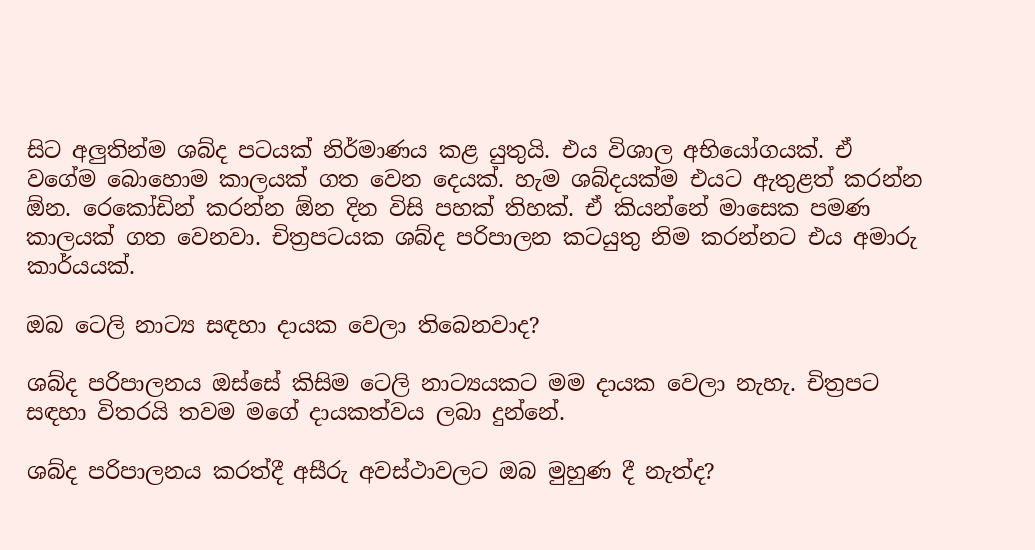සිට අලුතින්ම ශබ්ද පටයක් නිර්මාණය කළ යුතුයි. එය විශාල අභියෝගයක්. ඒ වගේම බොහොම කාලයක් ගත වෙන දෙයක්. හැම ශබ්දයක්ම එයට ඇතුළත් කරන්න ඕන. රෙකෝඩින් කරන්න ඕන දින විසි පහක් තිහක්. ඒ කියන්නේ මාසෙක පමණ කාලයක් ගත වෙනවා. චිත්‍රපටයක ශබ්ද පරිපාලන කටයුතු නිම කරන්නට එය අමාරු කාර්යයක්.

ඔබ ටෙලි නාට්‍ය සඳහා දායක වෙලා තිබෙනවාද?

ශබ්ද පරිපාලනය ඔස්සේ කිසිම ටෙලි නාට්‍යයකට මම දායක වෙලා නැහැ. චිත්‍රපට සඳහා විතරයි තවම මගේ දායකත්වය ලබා දුන්නේ.

ශබ්ද පරිපාලනය කරත්දී අසීරු අවස්ථාවලට ඔබ මුහුණ දී නැත්ද?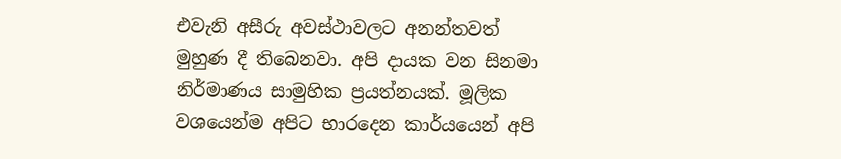එවැනි අසීරු අවස්ථාවලට අනන්තවත් මුහුණ දී තිබෙනවා. අපි දායක වන සිනමා නිර්මාණය සාමුහික ප්‍රයත්නයක්. මූලික වශයෙන්ම අපිට භාරදෙන කාර්යයෙන් අපි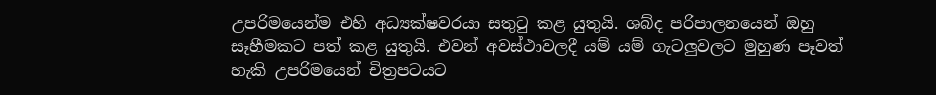උපරිමයෙන්ම එහි අධ්‍යක්ෂවරයා සතුටු කළ යුතුයි. ශබ්ද පරිපාලනයෙන් ඔහු සෑහීමකට පත් කළ යුතුයි. එවන් අවස්ථාවලදී යම් යම් ගැටලුවලට මුහුණ පෑවත් හැකි උපරිමයෙන් චිත්‍රපටයට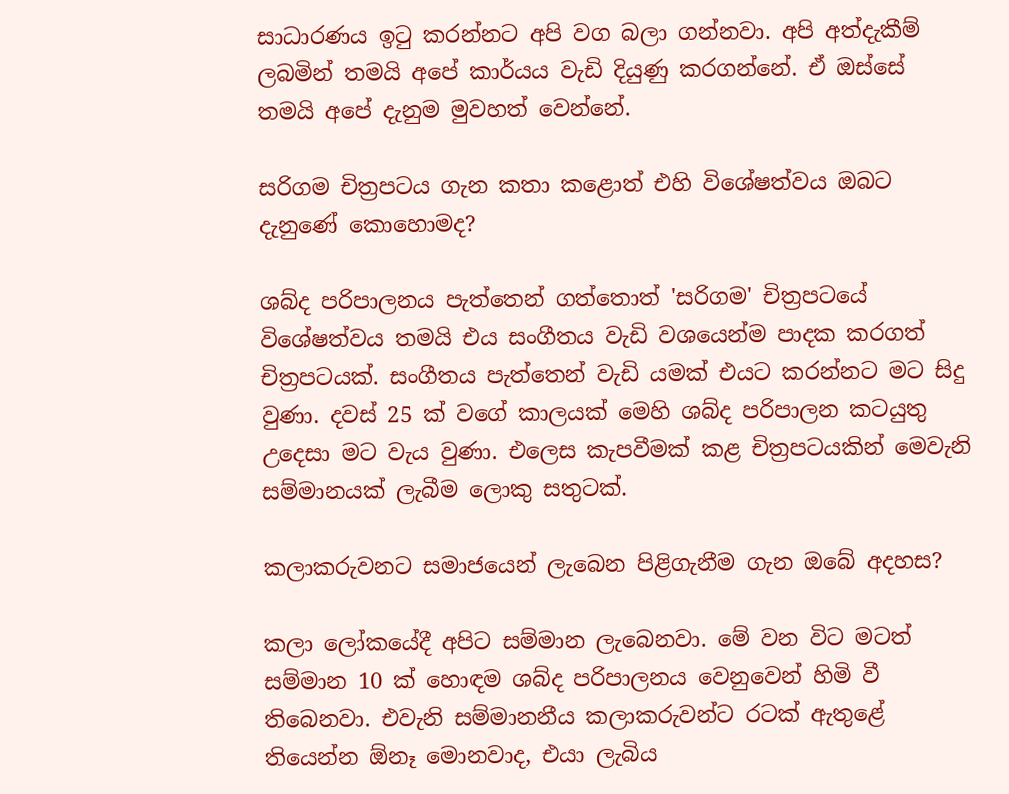සාධාරණය ඉටු කරන්නට අපි වග බලා ගන්නවා. අපි අත්දැකීම් ලබමින් තමයි අපේ කාර්යය වැඩි දියුණු කරගන්නේ. ඒ ඔස්සේ තමයි අපේ දැනුම මුවහත් වෙන්නේ.

සරිගම චිත්‍රපටය ගැන කතා කළොත් එහි විශේෂත්වය ඔබට දැනුණේ කොහොමද?

ශබ්ද පරිපාලනය පැත්තෙන් ගත්තොත් 'සරිගම' චිත්‍රපටයේ විශේෂත්වය තමයි එය සංගීතය වැඩි වශයෙන්ම පාදක කරගත් චිත්‍රපටයක්. සංගීතය පැත්තෙන් වැඩි යමක් එයට කරන්නට මට සිදු වුණා. දවස් 25 ක් වගේ කාලයක් මෙහි ශබ්ද පරිපාලන කටයුතු උදෙසා මට වැය වුණා. එලෙස කැපවීමක් කළ චිත්‍රපටයකින් මෙවැනි සම්මානයක් ලැබීම ලොකු සතුටක්.

කලාකරුවනට සමාජයෙන් ලැබෙන පිළිගැනීම ගැන ඔබේ අදහස?

කලා ලෝකයේදී අපිට සම්මාන ලැබෙනවා. මේ වන විට මටත් සම්මාන 10 ක් හොඳම ශබ්ද පරිපාලනය වෙනුවෙන් හිමි වී තිබෙනවා. එවැනි සම්මානනීය කලාකරුවන්ට රටක් ඇතුළේ තියෙන්න ඕනෑ මොනවාද, එයා ලැබිය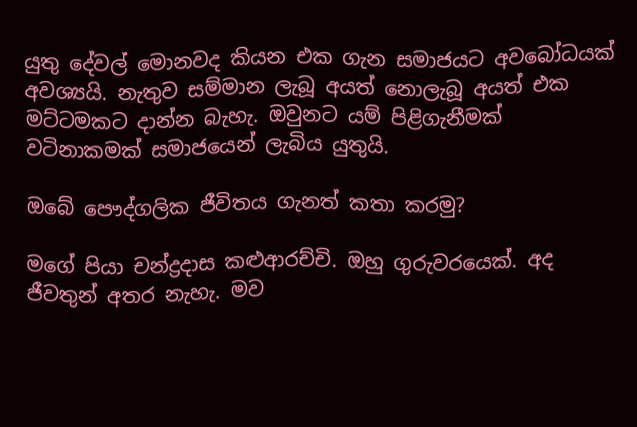යුතු දේවල් මොනවද කියන එක ගැන සමාජයට අවබෝධයක් අවශ්‍යයි. නැතුව සම්මාන ලැබූ අයත් නොලැබූ අයත් එක මට්ටමකට දාන්න බැහැ. ඔවුනට යම් පිළිගැනීමක් වටිනාකමක් සමාජයෙන් ලැබිය යුතුයි.

ඔබේ පෞද්ගලික ජීවිතය ගැනත් කතා කරමු?

මගේ පියා චන්ද්‍රදාස කළුආරච්චි. ඔහු ගුරුවරයෙක්. අද ජීවතුන් අතර නැහැ. මව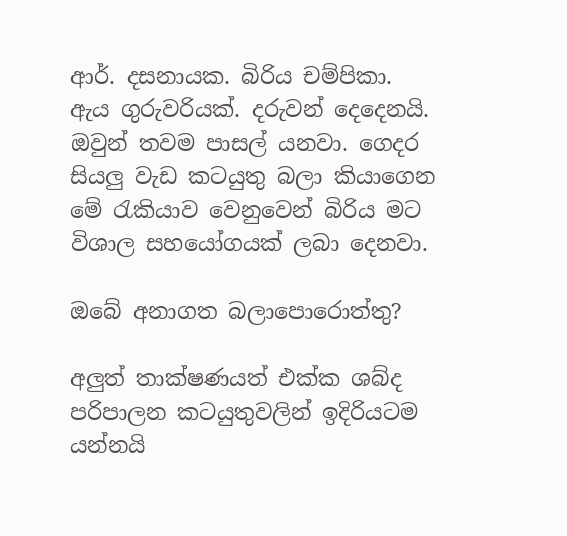ආර්. දසනායක. බිරිය චම්පිකා. ඇය ගුරුවරියක්. දරුවන් දෙදෙනයි. ඔවුන් තවම පාසල් යනවා. ගෙදර සියලු වැඩ කටයුතු බලා කියාගෙන මේ රැකියාව වෙනුවෙන් බිරිය මට විශාල සහයෝගයක් ලබා දෙනවා.

ඔබේ අනාගත බලාපොරොත්තු?

අලුත් තාක්ෂණයත් එක්ක ශබ්ද පරිපාලන කටයුතුවලින් ඉදිරියටම යන්නයි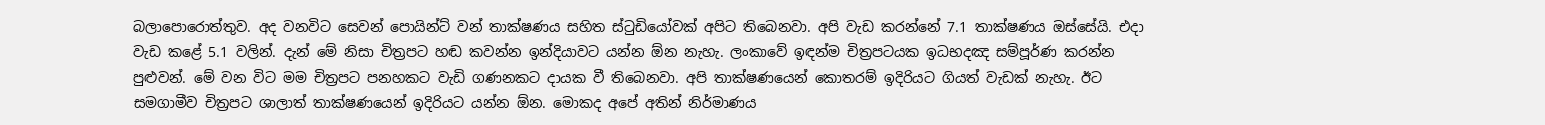බලාපොරොත්තුව. අද වනවිට සෙවන් පොයින්ට් වන් තාක්ෂණය සහිත ස්ටුඩියෝවක් අපිට තිබෙනවා. අපි වැඩ කරන්නේ 7.1 තාක්ෂණය ඔස්සේයි. එදා වැඩ කළේ 5.1 වලින්. දැන් මේ නිසා චිත්‍රපට හඬ කවන්න ඉන්දියාවට යන්න ඕන නැහැ. ලංකාවේ ඉඳන්ම චිත්‍රපටයක ඉධභදඤ සම්පූර්ණ කරන්න පුළුවන්. මේ වන විට මම චිත්‍රපට පනහකට වැඩි ගණනකට දායක වී තිබෙනවා. අපි තාක්ෂණයෙන් කොතරම් ඉදිරියට ගියත් වැඩක් නැහැ. ඊට සමගාමීව චිත්‍රපට ශාලාත් තාක්ෂණයෙන් ඉදිරියට යන්න ඕන. මොකද අපේ අතින් නිර්මාණය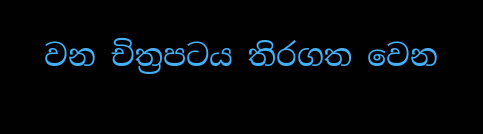වන චිත්‍රපටය තිරගත වෙන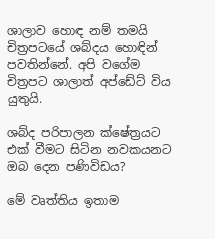ශාලාව හොඳ නම් තමයි චිත්‍රපටයේ ශබ්දය හොඳින් පවතින්නේ. අපි වගේම චිත්‍රපට ශාලාත් අප්ඩේට් විය යුතුයි.

ශබ්ද පරිපාලන ක්ෂේත්‍රයට එක් වීමට සිටින නවකයනට ඔබ දෙන පණිවිඩය?

මේ වෘත්තිය ඉතාම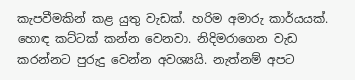කැපවීමකින් කළ යුතු වැඩක්. හරිම අමාරු කාර්යයක්. හොඳ කට්ටක් කන්න වෙනවා. නිදිමරාගෙන වැඩ කරන්නට පුරුදු වෙන්න අවශ්‍යයි. නැත්නම් අපට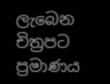ලැබෙන චිත්‍රපට ප්‍රමාණය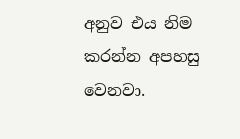අනුව එය නිම කරන්න අපහසු වෙනවා.